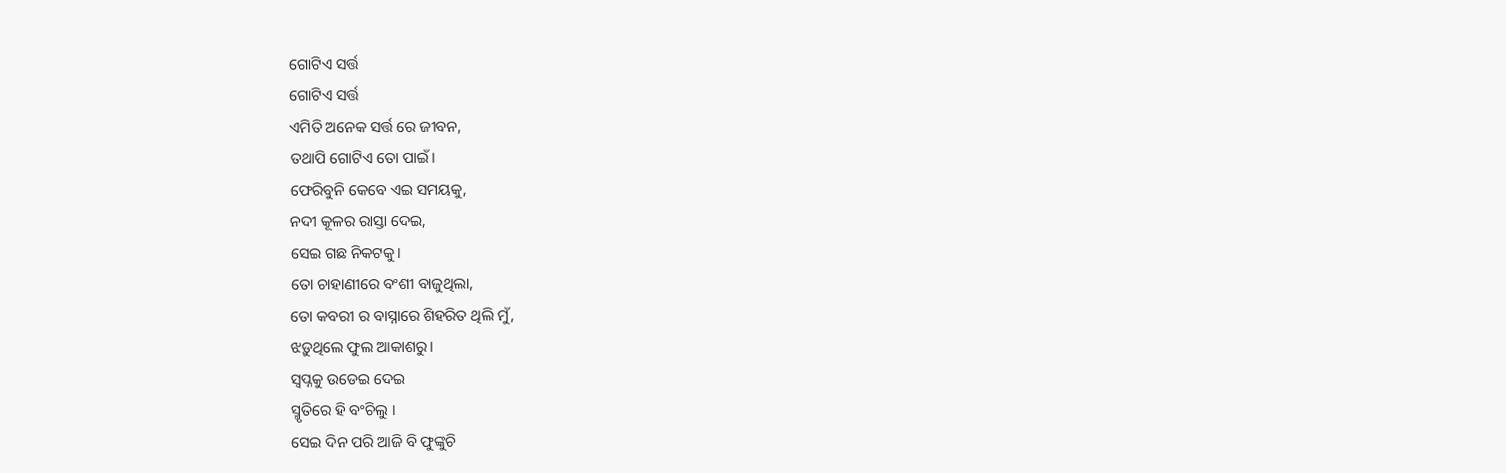ଗୋଟିଏ ସର୍ତ୍ତ
ଗୋଟିଏ ସର୍ତ୍ତ
ଏମିତି ଅନେକ ସର୍ତ୍ତ ରେ ଜୀବନ,
ତଥାପି ଗୋଟିଏ ତୋ ପାଇଁ।
ଫେରିବୁନି କେବେ ଏଇ ସମୟକୁ,
ନଦୀ କୂଳର ରାସ୍ତା ଦେଇ,
ସେଇ ଗଛ ନିକଟକୁ।
ତୋ ଚାହାଣୀରେ ବଂଶୀ ବାଜୁଥିଲା,
ତୋ କବରୀ ର ବାସ୍ନାରେ ଶିହରିତ ଥିଲି ମୁଁ,
ଝଡ଼ୁଥିଲେ ଫୁଲ ଆକାଶରୁ।
ସ୍ୱପ୍ନକୁ ଉଡେଇ ଦେଇ
ସ୍ମୃତିରେ ହି ବଂଚିଲୁ ।
ସେଇ ଦିନ ପରି ଆଜି ବି ଫୁଙ୍କୁଚି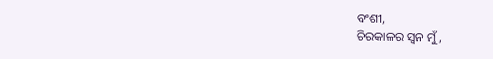ବଂଶୀ,
ଚିରକାଳର ସ୍ଵନ ମୁଁ,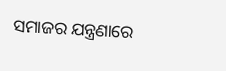ସମାଜର ଯନ୍ତ୍ରଣାରେ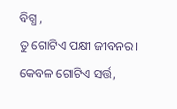ବିଗ୍ଧ ,
ତୁ ଗୋଟିଏ ପକ୍ଷୀ ଜୀବନର।
କେବଳ ଗୋଟିଏ ସର୍ତ୍ତ,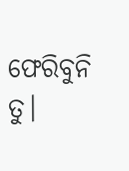ଫେରିବୁନି ତୁ।